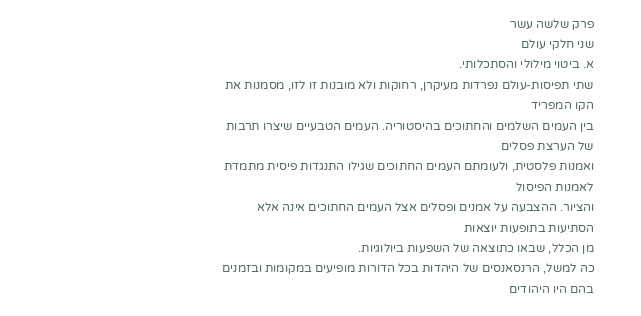פרק שלשה עשר
שני חלקי עולם
א. ביטוי מילולי והסתכלותי.
שתי תפיסות-עולם נפרדות מעיקרן, רחוקות ולא מובנות זו לזו, מסמנות את הקו המפריד
בין העמים השלמים והחתוכים בהיסטוריה. העמים הטבעיים שיצרו תרבות של הערצת פסלים
ואמנות פלסטית, ולעומתם העמים החתוכים שגילו התנגדות פיסית מתמדת לאמנות הפיסול
והציור. ההצבעה על אמנים ופסלים אצל העמים החתוכים אינה אלא הסתיעות בתופעות יוצאות
מן הכלל, שבאו כתוצאה של השפעות ביולוגיות.
כה למשל, הרנסאנסים של היהדות בכל הדורות מופיעים במקומות ובזמנים בהם היו היהודים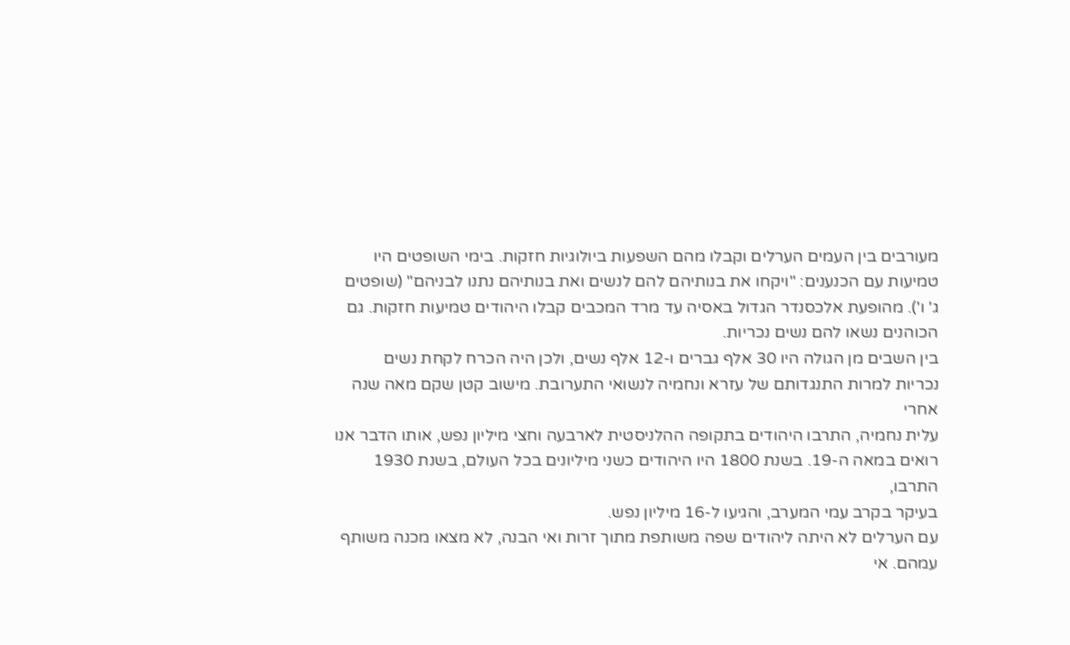מעורבים בין העמים הערלים וקבלו מהם השפעות ביולוגיות חזקות. בימי השופטים היו
טמיעות עם הכנענים: "ויקחו את בנותיהם להם לנשים ואת בנותיהם נתנו לבניהם" (שופטים
ג' ו'). מהופעת אלכסנדר הגדול באסיה עד מרד המכבים קבלו היהודים טמיעות חזקות. גם
הכוהנים נשאו להם נשים נכריות.
בין השבים מן הגולה היו 30 אלף גברים ו-12 אלף נשים, ולכן היה הכרח לקחת נשים
נכריות למרות התנגדותם של עזרא ונחמיה לנשואי התערובת. מישוב קטן שקם מאה שנה אחרי
עלית נחמיה, התרבו היהודים בתקופה ההלניסטית לארבעה וחצי מיליון נפש, אותו הדבר אנו
רואים במאה ה-19. בשנת 1800 היו היהודים כשני מיליונים בכל העולם, בשנת 1930 התרבו,
בעיקר בקרב עמי המערב, והגיעו ל-16 מיליון נפש.
עם הערלים לא היתה ליהודים שפה משותפת מתוך זרות ואי הבנה, לא מצאו מכנה משותף
עמהם. אי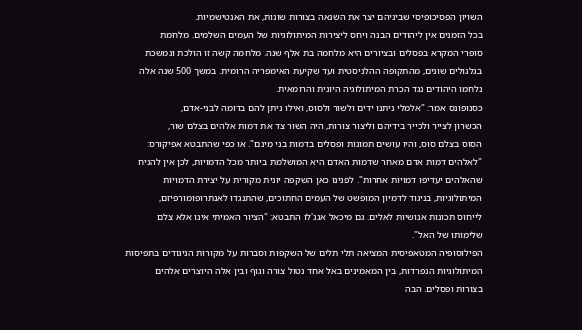השויון הפסיכופיסי שביניהם יצר את השנאה בצורות שונות, את האנטישמיות.
בכל הזמנים אין ליהודים הבנה ויחס ליצירות המיתולוגיות של העמים השלמים. מלחמת
סופרי המקרא בפסלים ובציורים היא מלחמה בת אלף שנה. מלחמה קשה זו הולכת ונמשכת
בגלגולים שונים, מהתקופה ההלניסטית ועד שקיעת האימפריה הרומית. במשך 500 שנה אלה
נלחמו היהודים נגד הכרת המיתולוגיה היונית והרומאית.
כסנופונס אמר: "אלמלי ניתנו ידים ולשור ולסוס, ואילו ניתן להם בדומה לבני-אדם,
הכשרון לצייר ולכייר בידיהם וליצור צורות, היה השור צד את דמות אלהים בצלם שור,
הסוס בצלם סוס, והיו עושים תמונות ופסלים בדמות בני מינם". או כפי שהתבטא אפיקורס:
"לאלהים דמות אדם מאחר שדמות האדם היא המושלמת ביותר מכל הדמויות, לכן אין להניח
שהאלהים יעדיפו דמויות אחרות". לפנינו כאן השקפה יונית מקורית על יצירת הדמויות
המיתולוגיות, בניגוד לדמיון המופשט של העמים החתוכים, שהתנגדו לאנתרופומורפיזם,
לייחוס תכונות אנושיות לאלים. גם מיכאל אנג'לו התבטא: "הציור האמיתי אינו אלא צלם
שלימותו של האל".
הפילוסופיה המטאפיסית המציאה תלי תלים של השקפות וסברות על מקורות הניגודים בתפיסות
המיתולוגיות הנפרדות, בין המאמינים באל אחד נטול צורה וגוף ובין אלה היוצרים אלהים
בצורות ופסלים. הבה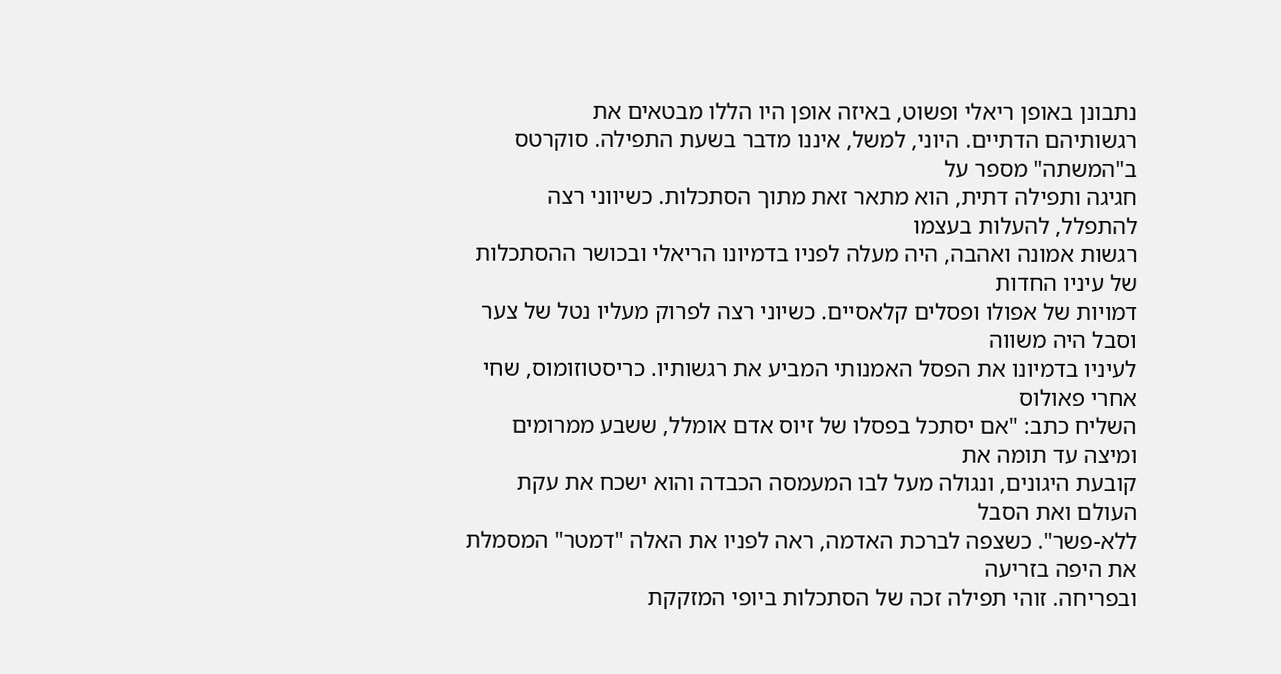נתבונן באופן ריאלי ופשוט, באיזה אופן היו הללו מבטאים את
רגשותיהם הדתיים. היוני, למשל, איננו מדבר בשעת התפילה. סוקרטס ב"המשתה" מספר על
חגיגה ותפילה דתית, הוא מתאר זאת מתוך הסתכלות. כשיווני רצה להתפלל, להעלות בעצמו
רגשות אמונה ואהבה, היה מעלה לפניו בדמיונו הריאלי ובכושר ההסתכלות של עיניו החדות
דמויות של אפולו ופסלים קלאסיים. כשיוני רצה לפרוק מעליו נטל של צער וסבל היה משווה
לעיניו בדמיונו את הפסל האמנותי המביע את רגשותיו. כריסטוזומוס, שחי אחרי פאולוס
השליח כתב: "אם יסתכל בפסלו של זיוס אדם אומלל, ששבע ממרומים ומיצה עד תומה את
קובעת היגונים, ונגולה מעל לבו המעמסה הכבדה והוא ישכח את עקת העולם ואת הסבל
ללא-פשר". כשצפה לברכת האדמה, ראה לפניו את האלה "דמטר" המסמלת את היפה בזריעה
ובפריחה. זוהי תפילה זכה של הסתכלות ביופי המזקקת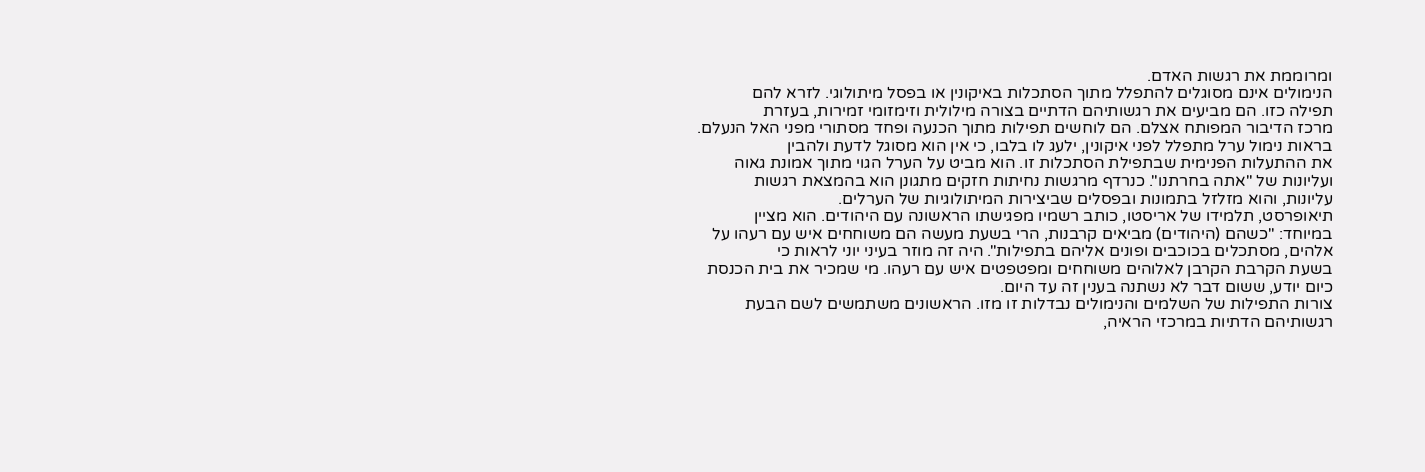ומרוממת את רגשות האדם.
הנימולים אינם מסוגלים להתפלל מתוך הסתכלות באיקונין או בפסל מיתולוגי. לזרא להם
תפילה כזו. הם מביעים את רגשותיהם הדתיים בצורה מילולית וזימזומי זמירות, בעזרת
מרכז הדיבור המפותח אצלם. הם לוחשים תפילות מתוך הכנעה ופחד מסתורי מפני האל הנעלם.
בראות נימול ערל מתפלל לפני איקונין, ילעג לו בלבו, כי אין הוא מסוגל לדעת ולהבין
את ההתעלות הפנימית שבתפילת הסתכלות זו. הוא מביט על הערל הגוי מתוך אמונת גאוה
ועליונות של "אתה בחרתנו". כנרדף מרגשות נחיתות חזקים מתגונן הוא בהמצאת רגשות
עליונות, והוא מזלזל בתמונות ובפסלים שביצירות המיתולוגיות של הערלים.
תיאופרסט, תלמידו של אריסטו, כותב רשמיו מפגישתו הראשונה עם היהודים. הוא מציין
במיוחד: "כשהם (היהודים) מביאים קרבנות, הרי בשעת מעשה הם משוחחים איש עם רעהו על
אלהים, מסתכלים בכוכבים ופונים אליהם בתפילות". היה זה מוזר בעיני יוני לראות כי
בשעת הקרבת הקרבן לאלוהים משוחחים ומפטפטים איש עם רעהו. מי שמכיר את בית הכנסת
כיום יודע, ששום דבר לא נשתנה בענין זה עד היום.
צורות התפילות של השלמים והנימולים נבדלות זו מזו. הראשונים משתמשים לשם הבעת
רגשותיהם הדתיות במרכזי הראיה,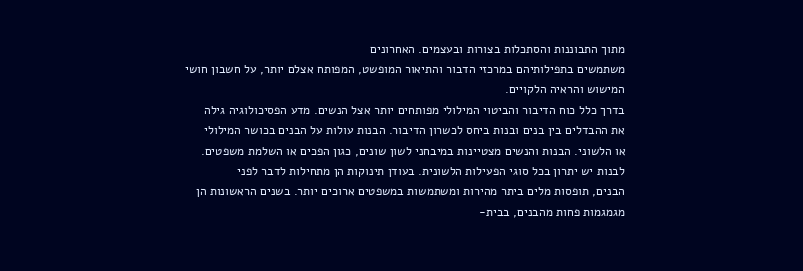מתוך התבוננות והסתכלות בצורות ובעצמים. האחרונים
משתמשים בתפילותיהם במרכזי הדבור והתיאור המופשט, המפותח אצלם יותר, על חשבון חושי
המישוש והראיה הלקויים.
בדרך כלל כוח הדיבור והביטוי המילולי מפותחים יותר אצל הנשים. מדע הפסיכולוגיה גילה
את ההבדלים בין בנים ובנות ביחס לכשרון הדיבור. הבנות עולות על הבנים בכושר המילולי
או הלשוני. הבנות והנשים מצטיינות במיבחני לשון שונים, כגון הפכים או השלמת משפטים.
לבנות יש יתרון בכל סוגי הפעילות הלשונית. בעודן תינוקות הן מתחילות לדבר לפני
הבנים, תופסות מלים ביתר מהירות ומשתמשות במשפטים ארוכים יותר. בשנים הראשונות הן
מגמגמות פחות מהבנים, בבית-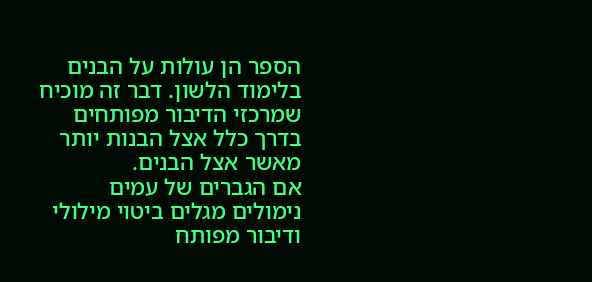הספר הן עולות על הבנים בלימוד הלשון. דבר זה מוכיח
שמרכזי הדיבור מפותחים בדרך כלל אצל הבנות יותר מאשר אצל הבנים.
אם הגברים של עמים נימולים מגלים ביטוי מילולי ודיבור מפותח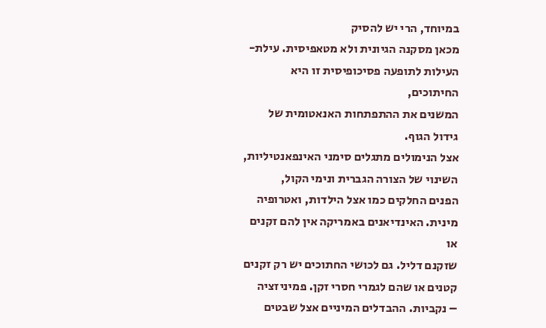במיוחד, הרי יש להסיק
מכאן מסקנה הגיונית ולא מטאפיסית. עילת-העילות לתופעה פסיכופיסית זו היא החיתוכים,
המשנים את ההתפתחות האנאטומית של גידול הגוף.
אצל הנימולים מתגלים סימני האינפאנטיליות, השינוי של הצורה הגברית ונימי הקול,
הפנים החלקים כמו אצל הילדות, ואטרופיה מינית. האינדיאנים באמריקה אין להם זקנים או
שזקנם דליל. גם לכושי החתוכים יש רק זקנים קטנים או שהם לגמרי חסרי זקן. פמיניזציה
– נקביות. ההבדלים המיניים אצל שבטים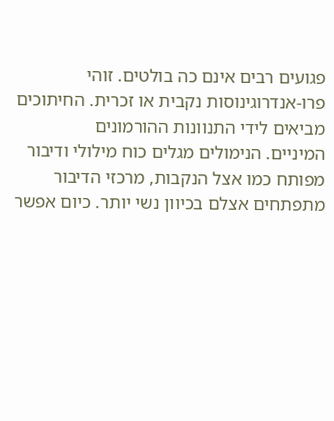פגועים רבים אינם כה בולטים. זוהי
פרו-אנדרוגינוסות נקבית או זכרית. החיתוכים מביאים לידי התנוונות ההורמונים
המיניים. הנימולים מגלים כוח מילולי ודיבור מפותח כמו אצל הנקבות, מרכזי הדיבור
מתפתחים אצלם בכיוון נשי יותר. כיום אפשר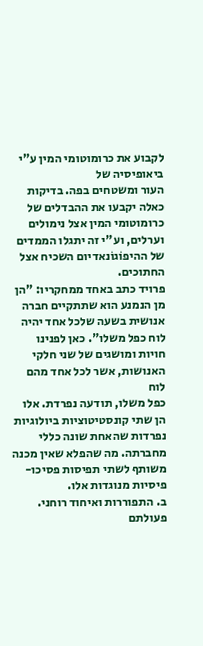לקבוע את כרומוטומי המין ע"י ביאופיסיה של
העור ומשטחים בפה. בדיקות כאלה יקבעו את ההבדלים של כרומוטומי המין אצל נימולים
וערלים, וע"י זה יתגלו הממדים של ההיפוֹגוֹנאדיום השכיח אצל החתוכים.
פרויד כתב באחד ממחקריו: "הן מן הנמנע הוא שתתקיים חברה אנושית בשעה שלכל אחד יהיה
לוח כפל משלו". כאן לפנינו חויות ומושגים של שני חלקי האנושות, אשר לכל אחד מהם לוח
כפל משלו, תודעה נפרדת. אלו הן שתי קונסטיטוציות ביולוגיות נפרדות שהאחת שונה כללי
מחברתה. מה שהפלא שאין מכנה משותף לשתי תפיסות פסיכו-פיסיות מנוגדות אלו.
ב. התפוררות ואיחוד רוחני.
פעולתם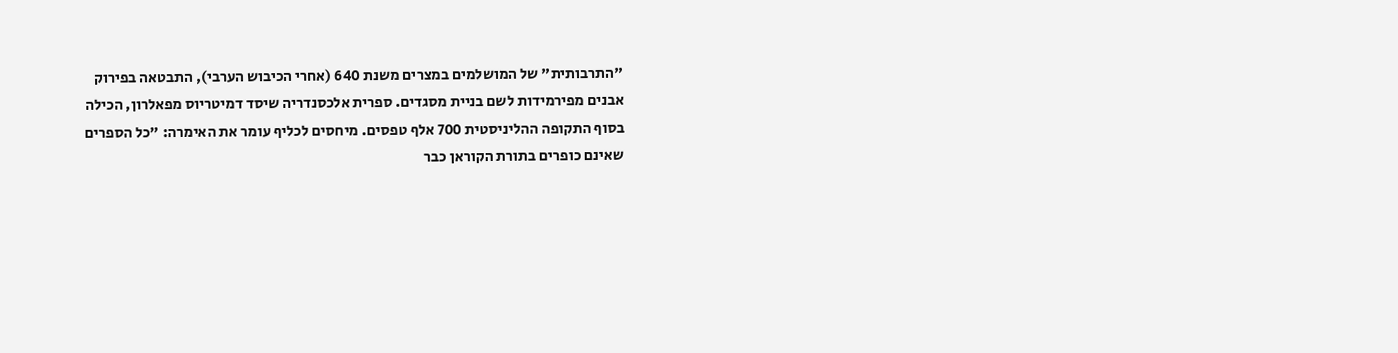"התרבותית" של המושלמים במצרים משנת 640 (אחרי הכיבוש הערבי), התבטאה בפירוק
אבנים מפירמידות לשם בניית מסגדים. ספרית אלכסנדריה שיסד דמיטריוס מפאלרון, הכילה
בסוף התקופה ההליניסטית 700 אלף טפסים. מיחסים לכליף עומר את האימרה: "כל הספרים
שאינם כופרים בתורת הקוראן כבר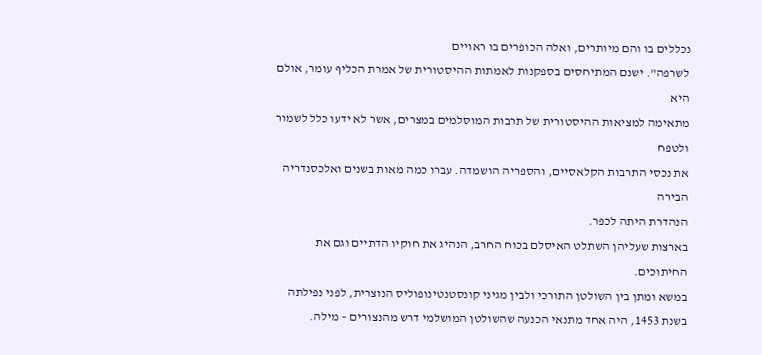נכללים בו והם מיותרים, ואלה הכופרים בו ראויים
לשרפה". ישנם המתיחסים בספקנות לאמתות ההיסטורית של אמרת הכליף עומר, אולם היא
מתאימה למציאות ההיסטורית של תרבות המוסלמים במצרים, אשר לא ידעו כלל לשמור ולטפח
את נכסי התרבות הקלאסיים, והספריה הושמדה. עברו כמה מאות בשנים ואלכסנדריה הבירה
הנהדרת היתה לכפר.
בארצות שעליהן השתלט האיסלם בכוח החרב, הנהיג את חוקיו הדתיים וגם את החיתוכים.
במשא ומתן בין השולטן התורכי ולבין מגיני קונסטנטינופוליס הנוצרית, לפני נפילתה
בשנת 1453, היה אחד מתנאי הכנעה שהשולטן המושלמי דרש מהנצורים – מילה.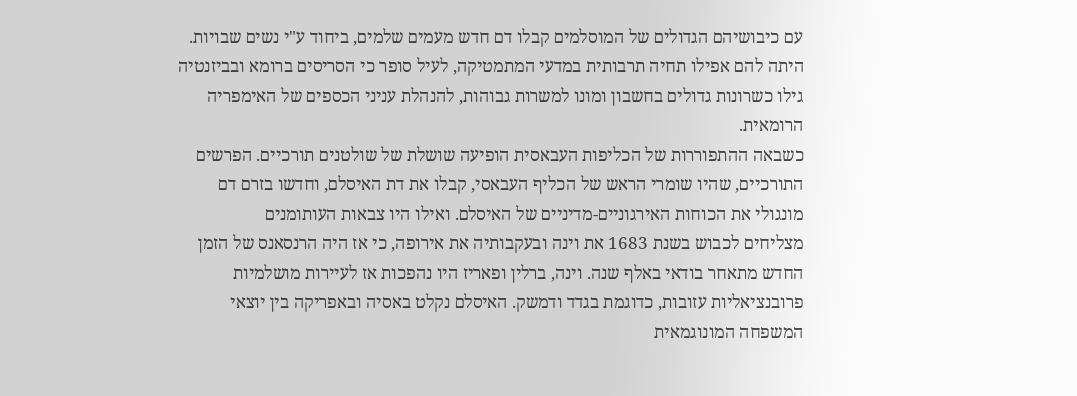עם כיבושיהם הגדולים של המוסלמים קבלו דם חדש מעמים שלמים, ביחוד ע"י נשים שבויות.
היתה להם אפילו תחיה תרבותית במדעי המתמטיקה, לעיל סופר כי הסריסים ברומא ובביזנטיה
גילו כשרונות גדולים בחשבון ומונו למשרות גבוהות, להנהלת עניני הכספים של האימפריה
הרומאית.
כשבאה ההתפוררות של הכליפות העבאסית הופיעה שושלת של שולטנים תורכיים. הפרשים
התורכיים, שהיו שומרי הראש של הכליף העבאסי, קבלו את דת האיסלם, וחדשו בזרם דם
מונגולי את הכוחות האירגוניים-מדיניים של האיסלם. ואילו היו צבאות העותומנים
מצליחים לכבוש בשנת 1683 את וינה ובעקבותיה את אירופה, כי אז היה הרנסאנס של הזמן
החדש מתאחר בודאי באלף שנה. וינה, ברלין ופאריז היו נהפכות אז לעיירות מושלמיות
פרובנציאליות עזובות, כדוגמת בגדד ודמשק. האיסלם נקלט באסיה ובאפריקה בין יוצאי
המשפחה המונוגמאית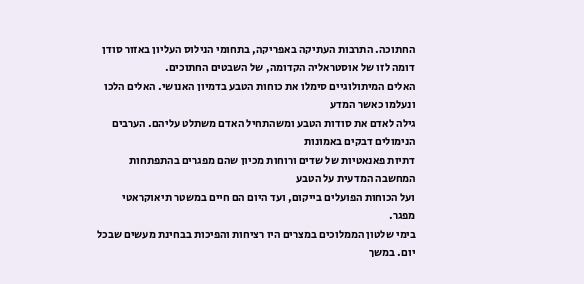החתוכה. התרבות העתיקה באפריקה, בתחומי הנילוס העליון באזור סודן
דומה לזו של אוסטראליה הקדומה, של השבטים החתוכים.
האלים המיתולוגיים סימלו את כוחות הטבע בדמיון האנושי. האלים הלכו ונעלמו כאשר המדע
גילה לאדם את סודות הטבע ומשהתחיל האדם משתלט עליהם. הערבים הנימולים דבקים באמונות
דתיות פאנאטיות של שדים ורוחות מכיון שהם מפגרים בהתפתחות המחשבה המדעית על הטבע
ועל הכוחות הפועלים בייקום, ועד היום הם חיים במשטר תיאוקראטי מפגר.
בימי שלטון הממלוכים במצרים היו רציחות והפיכות בבחינת מעשים שבכל יום. במשך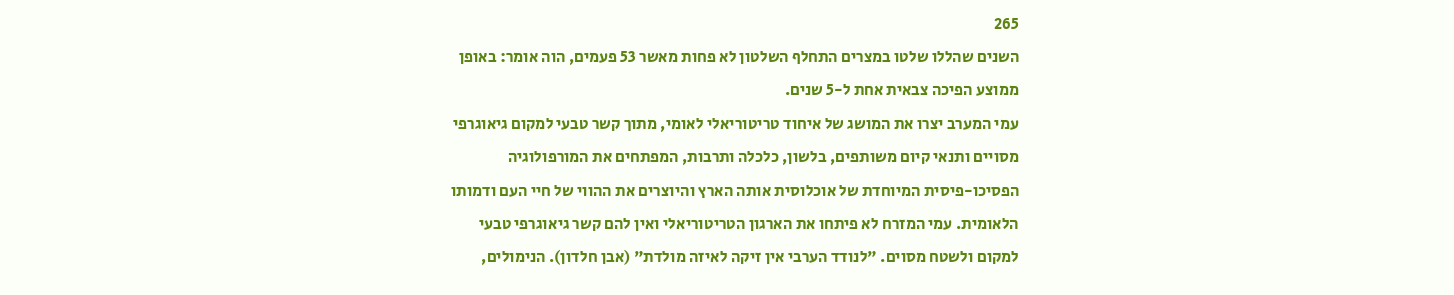265
השנים שהללו שלטו במצרים התחלף השלטון לא פחות מאשר 53 פעמים, הוה אומר: באופן
ממוצע הפיכה צבאית אחת ל-5 שנים.
עמי המערב יצרו את המושג של איחוד טריטוריאלי לאומי, מתוך קשר טבעי למקום גיאוגרפי
מסויים ותנאי קיום משותפים, בלשון, כלכלה ותרבות, המפתחים את המורפולוגיה
הפסיכו-פיסית המיוחדת של אוכלוסית אותה הארץ והיוצרים את ההווי של חיי העם ודמותו
הלאומית. עמי המזרח לא פיתחו את הארגון הטריטוריאלי ואין להם קשר גיאוגרפי טבעי
למקום ולשטח מסוים. "לנודד הערבי אין זיקה לאיזה מולדת" (אבן חלדון). הנימולים,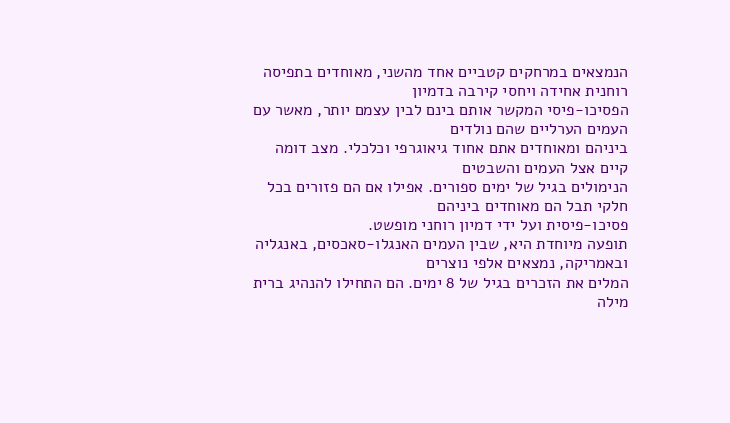הנמצאים במרחקים קטביים אחד מהשני, מאוחדים בתפיסה רוחנית אחידה ויחסי קירבה בדמיון
הפסיכו-פיסי המקשר אותם בינם לבין עצמם יותר, מאשר עם העמים הערליים שהם נולדים
ביניהם ומאוחדים אתם אחוד גיאוגרפי וכלכלי. מצב דומה קיים אצל העמים והשבטים
הנימולים בגיל של ימים ספורים. אפילו אם הם פזורים בכל חלקי תבל הם מאוחדים ביניהם
פסיכו-פיסית ועל ידי דמיון רוחני מופשט.
תופעה מיוחדת היא, שבין העמים האנגלו-סאכסים, באנגליה ובאמריקה, נמצאים אלפי נוצרים
המלים את הזכרים בגיל של 8 ימים. הם התחילו להנהיג ברית מילה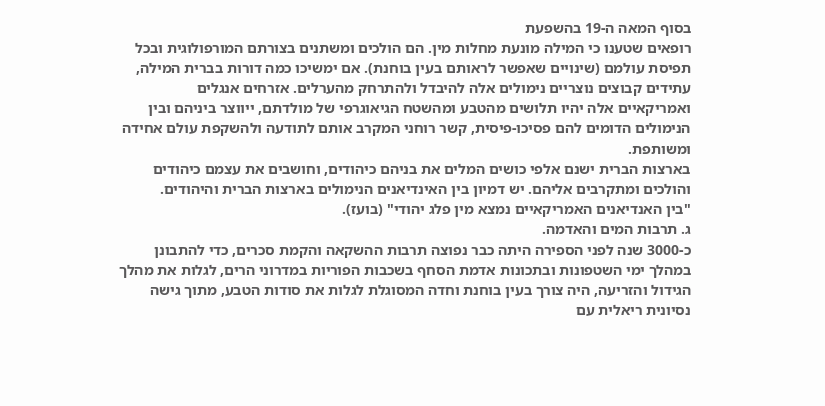בסוף המאה ה-19 בהשפעת
רופאים שטענו כי המילה מונעת מחלות מין. הם הולכים ומשתנים בצורתם המורפולוגית ובכל
תפיסת עולמם (שינויים שאפשר לראותם בעין בוחנת). אם ימשיכו כמה דורות בברית המילה,
עתידים קבוצים נוצריים נימולים אלה להיבדל ולהתרחק מהערלים. אזרחים אנגלים
ואמריקאיים אלה יהיו תלושים מהטבע ומהשטח הגיאוגרפי של מולדתם, ייווצר ביניהם ובין
הנימולים הדומים להם פסיכו-פיסית, קשר רוחני המקרב אותם לתודעה ולהשקפת עולם אחידה
ומשותפת.
בארצות הברית ישנם אלפי כושים המלים את בניהם כיהודים, וחושבים את עצמם כיהודים
והולכים ומתקרבים אליהם. יש דמיון בין האינדיאנים הנימולים בארצות הברית והיהודים.
"בין האנדיאנים האמריקאיים נמצא מין פלג יהודי" (בועז).
ג. תרבות המים והאדמה.
כ-3000 שנה לפני הספירה היתה כבר נפוצה תרבות ההשקאה והקמת סכרים, כדי להתבונן
במהלך ימי השטפונות ובתכונות אדמת הסחף בשכבות הפוריות במדרוני הרים, לגלות את מהלך
הגידול והזריעה, היה צורך בעין בוחנת וחדה המסוגלת לגלות את סודות הטבע, מתוך גישה
נסיונית ריאלית עם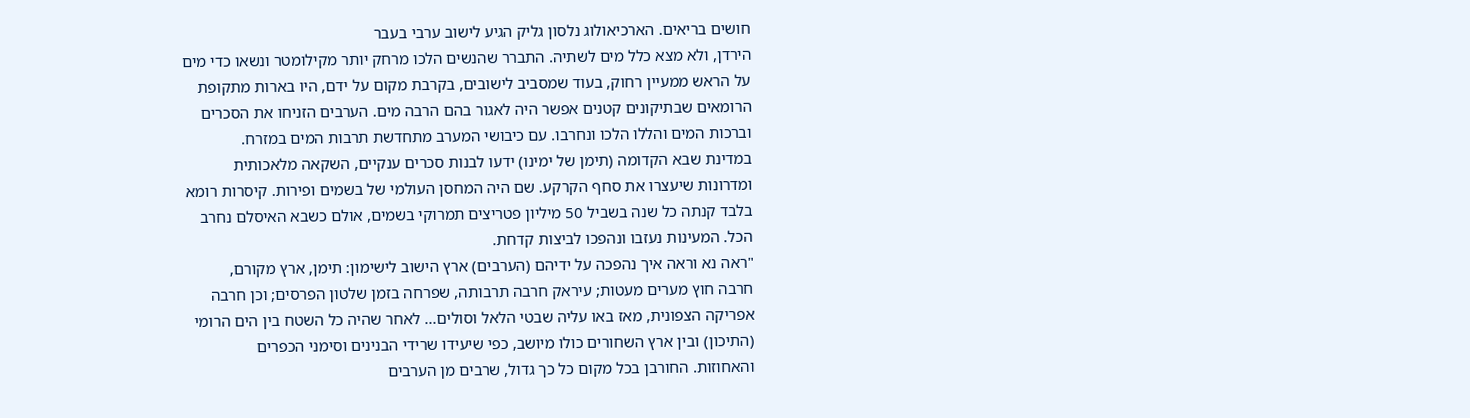חושים בריאים. הארכיאולוג נלסון גליק הגיע לישוב ערבי בעבר
הירדן, ולא מצא כלל מים לשתיה. התברר שהנשים הלכו מרחק יותר מקילומטר ונשאו כדי מים
על הראש ממעיין רחוק, בעוד שמסביב לישובים, בקרבת מקום על ידם, היו בארות מתקופת
הרומאים שבתיקונים קטנים אפשר היה לאגור בהם הרבה מים. הערבים הזניחו את הסכרים
וברכות המים והללו הלכו ונחרבו. עם כיבושי המערב מתחדשת תרבות המים במזרח.
במדינת שבא הקדומה (תימן של ימינו) ידעו לבנות סכרים ענקיים, השקאה מלאכותית
ומדרונות שיעצרו את סחף הקרקע. שם היה המחסן העולמי של בשמים ופירות. קיסרות רומא
בלבד קנתה כל שנה בשביל 50 מיליון פטריצים תמרוקי בשמים, אולם כשבא האיסלם נחרב
הכל. המעינות נעזבו ונהפכו לביצות קדחת.
"ראה נא וראה איך נהפכה על ידיהם (הערבים) ארץ הישוב לישימון: תימן, ארץ מקורם,
חרבה חוץ מערים מעטות; עיראק חרבה תרבותה, שפרחה בזמן שלטון הפרסים; וכן חרבה
אפריקה הצפונית, מאז באו עליה שבטי הלאל וסולים... לאחר שהיה כל השטח בין הים הרומי
(התיכון) ובין ארץ השחורים כולו מיושב, כפי שיעידו שרידי הבנינים וסימני הכפרים
והאחוזות. החורבן בכל מקום כל כך גדול, שרבים מן הערבים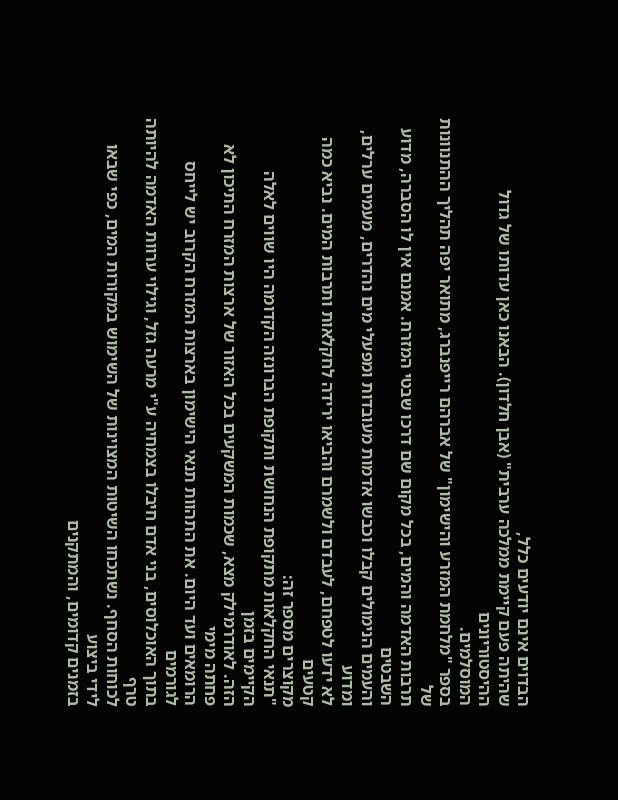הבדוים אינם יודעים כלל,
שהיתה פעם קיימת ממלכה ערבית" (אבן חלדון). הבאנו כאן עדותו של גדול ההיסטוריונים
המוסלמים.
בספר "מלחמת המזרע והישימון" של אברהם רייפנברג, מתואר יפה תהליך ההתנוונות של
תרבות האדמה והמים, בכל מקום שם דרכו שבטי המזרח. אמנם אין לו הסברה, מדוע השבטים
והעמים הנימולים קבלו וכבשו אדמות מעובדות ומפעלי מים נהדרים, מעמים ערלים, ומדוע
לא ידעו לטפחם, לעבדם ולשמרם והביאו ירידה לחקלאות ותרבות המים. נביא כמה קטעים
מקוצרים מספר זה:
"תנאי החקלאות מתקופת הנחושת ותקופת הברונזה הקדומה היו שווים לאלה הקיימים בזמן
הזה. לאודרמילק מצא, שכמות המשקעים בכל האזור של ארצות המזרח התיכון לא פחתה מימי
הרומאים ועד היום. את התהוות תנאי הישימון בארצות המזרח הקרוב יש לייחס לגורמים
בתוך האוכלוסים, בני אדם חיבלו בצמחיה ע"י מרעה גזל, וגילוי ערוות האדמה להיותה טרף
לכוחות הסחף. נשתכחו השיטות המצוינות של השימוש במקורות המים, כפי שבאו לידי ביצוע
בזמנים קדומים, והמתקנים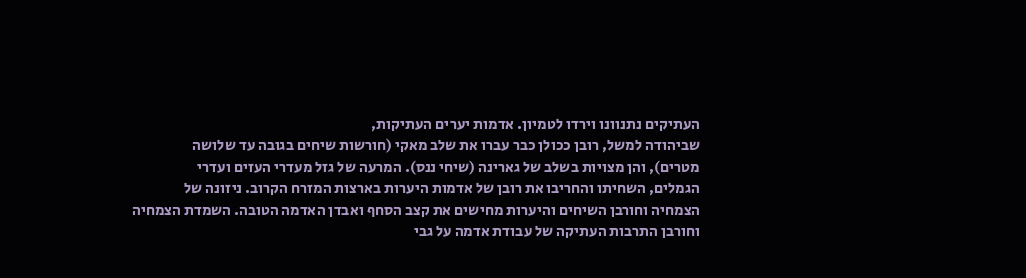העתיקים נתנוונו וירדו לטמיון. אדמות יערים העתיקות,
שביהודה למשל, רובן ככולן כבר עברו את שלב מאקי (חורשות שיחים בגובה עד שלושה
מטרים), והן מצויות בשלב של גארינה (שיחי ננס). המרעה של גזל מעדרי העזים ועדרי
הגמלים, השחיתו והחריבו את רובן של אדמות היערות בארצות המזרח הקרוב. ניזונה של
הצמחיה וחורבן השיחים והיערות מחישים את קצב הסחף ואבדן האדמה הטובה. השמדת הצמחיה
וחורבן התרבות העתיקה של עבודת אדמה על גבי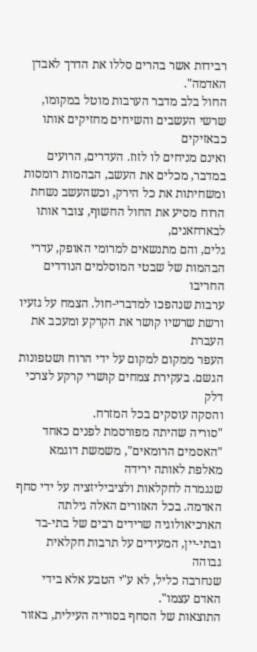רבידות אשר בהרים סללו את הדרך לאבדן
האדמה".
החול בלב מדבר הערבות מוטל במקומו, שרשי העשבים והשיחים מחזיקים אותו כבאזיקים
ואינם מניחים לו לזוז. העדרים, הרועים במדבר, מכלים את העשב, הבהמות רומסות
ומשחיתות את כל הירק, וכשהעשב נשחת הרוח מסיע את החול החשוף, צובר אותו לבארחאנים,
גלים, והם מתנשאים למרומי האופק, עדרי הבהמות של שבטי המוסלמים הנודדים החריבו
ערבות שנהפכו למדברי-חול. הצמח על גזעיו ורשת שרשיו קושר את הקרקע ומעכב את העברת
העפר ממקום למקום על ידי הרוח ושטפונות הגשם. בעקירת צמחים קושרי קרקע לצרכי דלק
והסקה עוסקים בכל המזרח.
"סוריה שהיתה מפורסמת לפנים כאחד "האסמים הרומאים", משמשת דוגמא מאלפת לאותה ירידה
שנגמרה לחקלאות ולציביליזציה על ידי סחף האדמה. בכל האזורים האלה גילתה
הארכיאולוגיה שרידים רבים של בתי-בד ובתי-יין, המעידים על תרבות חקלאית גבוהה
שנחרבה כליל, לא ע"י הטבע אלא בידי האדם עצמו".
התוצאות של הסחף בסוריה העילית, באזור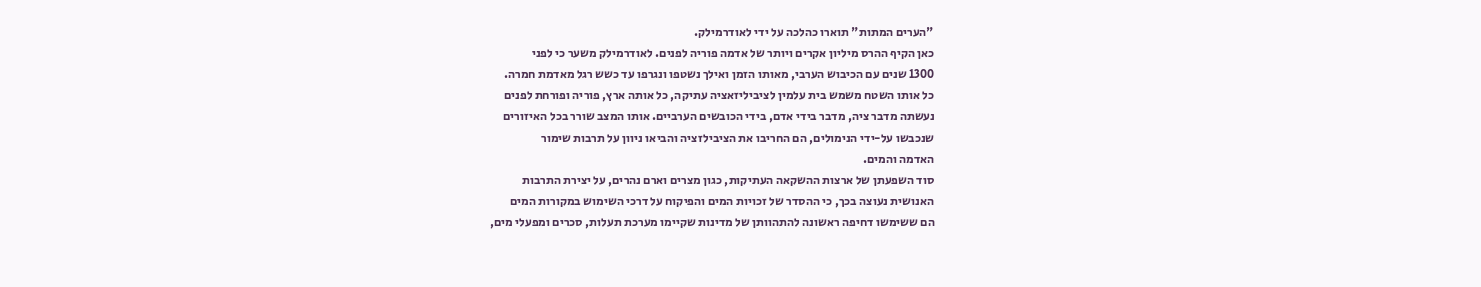"הערים המתות" תוארו כהלכה על ידי לאודרמילק.
כאן הקיף ההרס מיליון אקרים ויותר של אדמה פוריה לפנים. לאודרמילק משער כי לפני
1300 שנים עם הכיבוש הערבי, מאותו הזמן ואילך נשטפו ונגרפו עד כשש רגל מאדמת חמרה.
כל אותו השטח משמש בית עלמין לציביליזאציה עתיקה, כל אותה ארץ, פוריה ופורחת לפנים
נעשתה מדבר ציה, מדבר בידי אדם, בידי הכובשים הערביים. אותו המצב שורר בכל האיזורים
שנכבשו על-ידי הנימולים, הם החריבו את הציבילזציה והביאו ניוון על תרבות שימור
האדמה והמים.
סוד השפעתן של ארצות ההשקאה העתיקות, כגון מצרים וארם נהרים, על יצירת התרבות
האנושית נעוצה בכך, כי ההסדר של זכויות המים והפיקוח על דרכי השימוש במקורות המים
הם ששימשו דחיפה ראשונה להתהוותן של מדינות שקיימו מערכת תעלות, סכרים ומפעלי מים,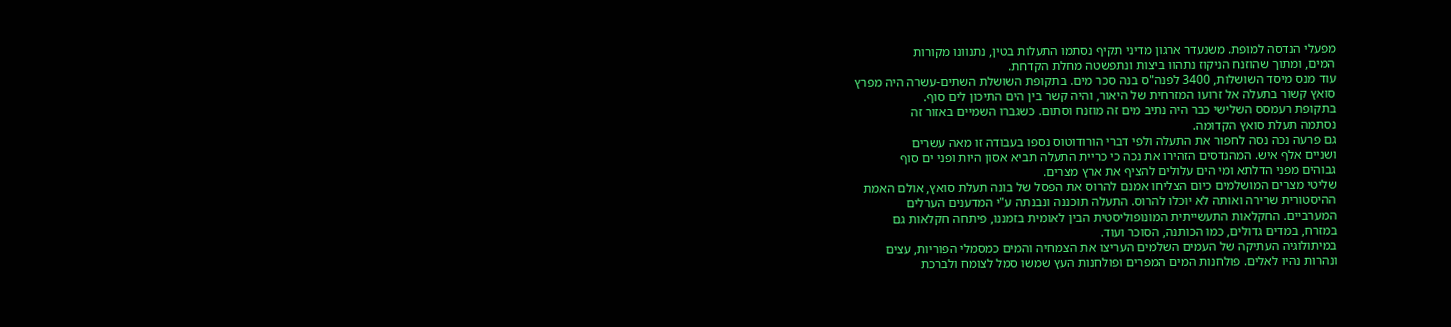מפעלי הנדסה למופת. משנעדר ארגון מדיני תקיף נסתמו התעלות בטין, נתנוונו מקורות
המים, ומתוך שהוזנח הניקוז נתהוו ביצות ונתפשטה מחלת הקדחת.
עוד מנס מיסד השושלות, 3400 לפנה"ס בנה סכר מים. בתקופת השושלת השתים-עשרה היה מפרץ
סואץ קשור בתעלה אל זרועו המזרחית של היאור, והיה קשר בין הים התיכון לים סוף.
בתקופת רעמסס השלישי כבר היה נתיב מים זה מוזנח וסתום. כשגברו השמיים באזור זה
נסתמה תעלת סואץ הקדומה.
גם פרעה נכה נסה לחפור את התעלה ולפי דברי הורודוטוס נספו בעבודה זו מאה עשרים
ושניים אלף איש. המהנדסים הזהירו את נכה כי כריית התעלה תביא אסון היות ופני ים סוף
גבוהים מפני הדלתא ומי הים עלולים להציף את ארץ מצרים.
שליטי מצרים המושלמים כיום הצליחו אמנם להרוס את הפסל של בונה תעלת סואץ, אולם האמת
ההיסטורית שרירה ואותה לא יוכלו להרוס. התעלה תוכננה ונבנתה ע"י המדענים הערלים
המערביים. החקלאות התעשייתית המונופוליסטית הבין לאומית בזמננו, פיתחה חקלאות גם
במזרח, במדים גדולים, כמו הכותנה, הסוכר ועוד.
במיתולוגיה העתיקה של העמים השלמים העריצו את הצמחיה והמים כמסמלי הפוריות, עצים
ונהרות נהיו לאלים. פולחנות המים המפרים ופולחנות העץ שמשו סמל לצומח ולברכת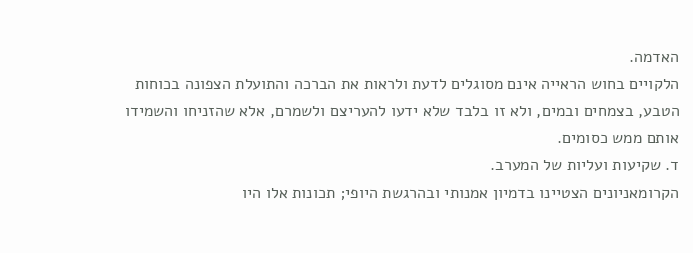האדמה.
הלקויים בחוש הראייה אינם מסוגלים לדעת ולראות את הברכה והתועלת הצפונה בכוחות
הטבע, בצמחים ובמים, ולא זו בלבד שלא ידעו להעריצם ולשמרם, אלא שהזניחו והשמידו
אותם ממש כסומים.
ד. שקיעות ועליות של המערב.
הקרומאניונים הצטיינו בדמיון אמנותי ובהרגשת היופי; תכונות אלו היו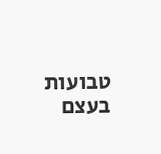טבועות בעצם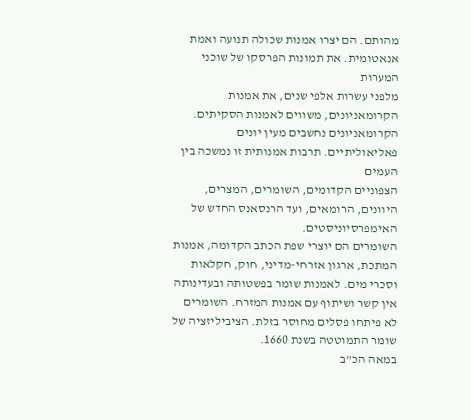מהותם. הם יצרו אמנות שכולה תנועה ואמת אנאטומית. את תמונות הפרסקו של שוכני המערות
מלפני עשרות אלפי שנים, את אמנות הקרומאניונים, משווים לאמנות הסקיתים.
הקרומאניונים נחשבים מעין יונים פאליאוליתיים. תרבות אמנותית זו נמשכה בין העמים
הצפוניים הקדומים, השומרים, המצרים, היוונים, הרומאים, ועד הרנסאנס החדש של
האימפרסיוניסטים.
השומרים הם יוצרי שפת הכתב הקדומה, אמנות המתכת, ארגון אזרחי-מדיני, חוק, חקלאות
וסכרי מים. לאמנות שומר בפשטותה ובעדינותה אין קשר ושיתוף עם אמנות המזרח. השומרים
לא פיתחו פסלים מחוסר בזלת. הציביליזציה של שומר התמוטטה בשנת 1660.
במאה הכ"ב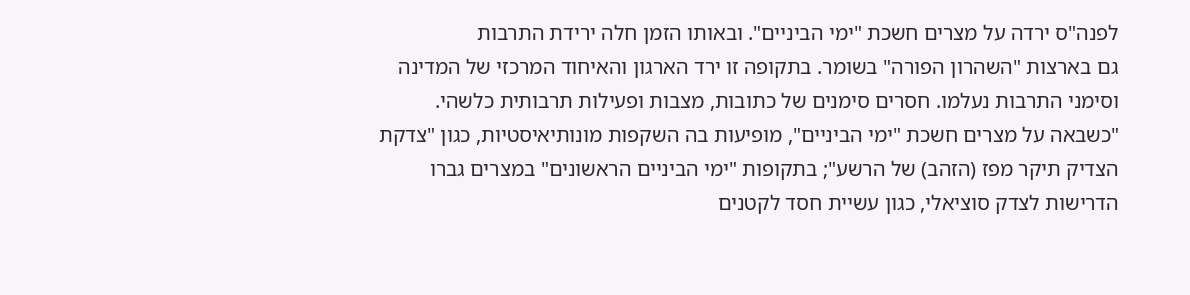לפנה"ס ירדה על מצרים חשכת "ימי הביניים". ובאותו הזמן חלה ירידת התרבות
גם בארצות "השהרון הפורה" בשומר. בתקופה זו ירד הארגון והאיחוד המרכזי של המדינה
וסימני התרבות נעלמו. חסרים סימנים של כתובות, מצבות ופעילות תרבותית כלשהי.
"כשבאה על מצרים חשכת "ימי הביניים", מופיעות בה השקפות מונותיאיסטיות, כגון "צדקת
הצדיק תיקר מפז (הזהב) של הרשע"; בתקופות "ימי הביניים הראשונים" במצרים גברו
הדרישות לצדק סוציאלי, כגון עשיית חסד לקטנים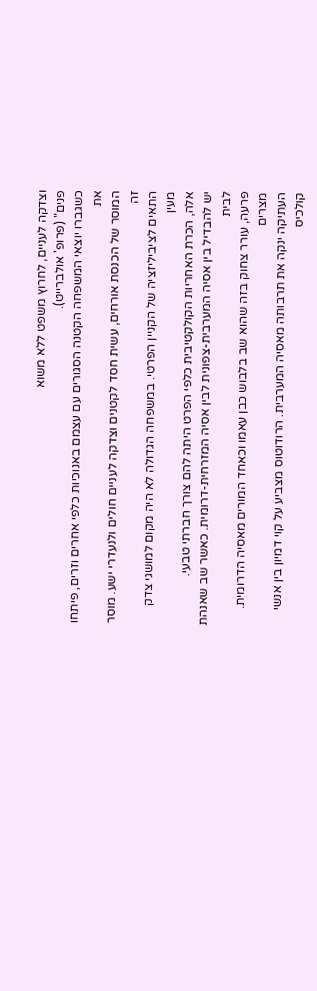וצדקה לעניים, לחרוץ משפט ללא משוא
פנים" (פרופ' אולברייט).
כשגברו יוצאי המשפחה הקטנה הסגורים עם עצמם באנוכיות כלפי אחרים וזרים, פיתחו את
המוסר של הכנסת אורחים, עשית חסד לקטנים וצדקה לעניים חולים ולנעדרי ישע. מוסר זה
התאים לציביליזציה של הקניין הפרטי. במשפחה הגדולה לא היה מקום למושגי צדק מעין
אלה, הכרת האחריות הקולקטיבית כלפי הפרט היתה להם צורך חברתי טבעי.
יש להבדיל בין אסיה המערבית-צפונית לבין אסיה המזרחית-דרומית. כאשר שב שאנהת לבית
פרעה, עורר צחוק בזה שהוא שב בלבוש כבן עאמו וכאחד המורים מאסיה הדרומית. מצרים
העתיקה ינקה את תרבותה מאסיה המערבית. הרודוטוס מצביע על קוי דמיון בין אנשי קולכיס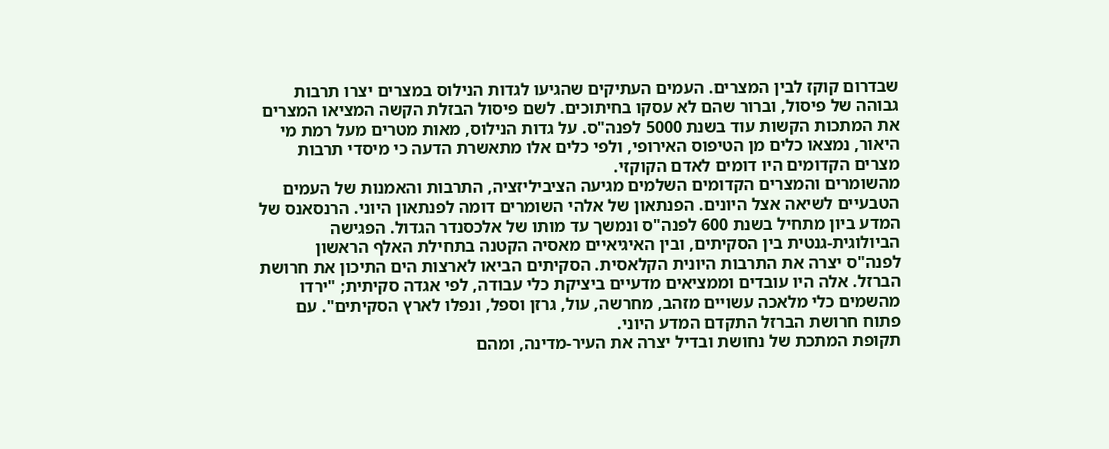שבדרום קוקז לבין המצרים. העמים העתיקים שהגיעו לגדות הנילוס במצרים יצרו תרבות
גבוהה של פיסול, וברור שהם לא עסקו בחיתוכים. לשם פיסול הבזלת הקשה המציאו המצרים
את המתכות הקשות עוד בשנת 5000 לפנה"ס. על גדות הנילוס, מאות מטרים מעל רמת מי
היאור, נמצאו כלים מן הטיפוס האירופי, ולפי כלים אלו מתאשרת הדעה כי מיסדי תרבות
מצרים הקדומים היו דומים לאדם הקוקזי.
מהשומרים והמצרים הקדומים השלמים מגיעה הציביליזציה, התרבות והאמנות של העמים
הטבעיים לשיאה אצל היונים. הפנתאון של אלהי השומרים דומה לפנתאון היוני. הרנסאנס של
המדע ביון מתחיל בשנת 600 לפנה"ס ונמשך עד מותו של אלכסנדר הגדול. הפגישה
הביולוגית-גנטית בין הסקיתים, ובין האיגיאיים מאסיה הקטנה בתחילת האלף הראשון
לפנה"ס יצרה את התרבות היונית הקלאסית. הסקיתים הביאו לארצות הים התיכון את חרושת
הברזל. אלה היו עובדים וממציאים מדעיים ביציקת כלי עבודה, לפי אגדה סקיתית; "ירדו
מהשמים כלי מלאכה עשויים מזהב, מחרשה, עול, גרזן וספל, ונפלו לארץ הסקיתים". עם
פתוח חרושת הברזל התקדם המדע היוני.
תקופת המתכת של נחושת ובדיל יצרה את העיר-מדינה, ומהם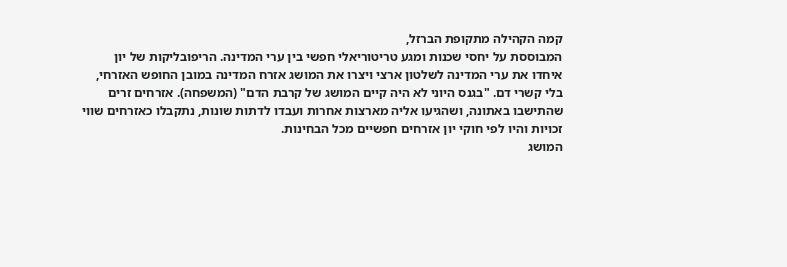קמה הקהילה מתקופת הברזל,
המבוססת על יחסי שכנות ומגע טריטוריאלי חפשי בין ערי המדינה. הריפובליקות של יון
איחדו את ערי המדינה לשלטון ארצי ויצרו את המושג אזרח המדינה במובן החופש האזרחי,
בלי קשרי דם. "בגנס היוני לא היה קיים המושג של קרבת הדם" (המשפחה). אזרחים זרים
שהתישבו באתונה, ושהגיעו אליה מארצות אחרות ועבדו לדתות שונות, נתקבלו כאזרחים שווי
זכויות והיו לפי חוקי יון אזרחים חפשיים מכל הבחינות.
המושג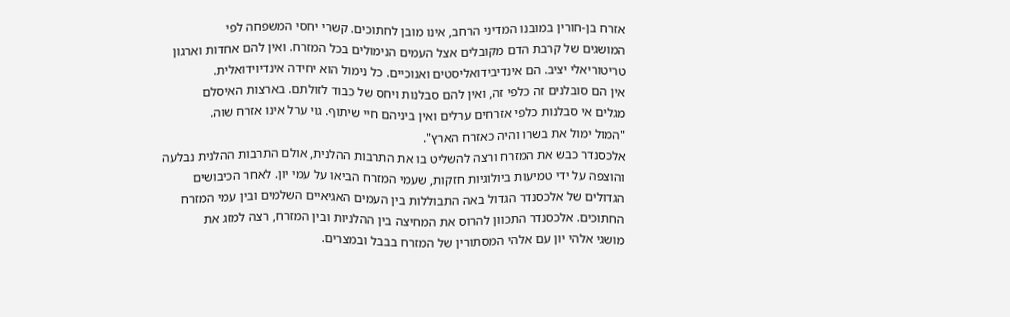אזרח בן-חורין במובנו המדיני הרחב, אינו מובן לחתוכים. קשרי יחסי המשפחה לפי
המושגים של קרבת הדם מקובלים אצל העמים הנימולים בכל המזרח. ואין להם אחדות וארגון
טריטוריאלי יציב. הם אינדיבידואליסטים ואנוכיים. כל נימול הוא יחידה אינדיוידואלית.
אין הם סובלנים זה כלפי זה, ואין להם סבלנות ויחס של כבוד לזולתם. בארצות האיסלם
מגלים אי סבלנות כלפי אזרחים ערלים ואין ביניהם חיי שיתוף. גוי ערל אינו אזרח שוה.
"המול ימול את בשרו והיה כאזרח הארץ".
אלכסנדר כבש את המזרח ורצה להשליט בו את התרבות ההלנית, אולם התרבות ההלנית נבלעה
והוצפה על ידי טמיעות ביולוגיות חזקות, שעמי המזרח הביאו על עמי יון. לאחר הכיבושים
הגדולים של אלכסנדר הגדול באה התבוללות בין העמים האגיאיים השלמים ובין עמי המזרח
החתוכים. אלכסנדר התכוון להרוס את המחיצה בין ההלניות ובין המזרח, רצה למזג את
מושגי אלהי יון עם אלהי המסתורין של המזרח בבבל ובמצרים.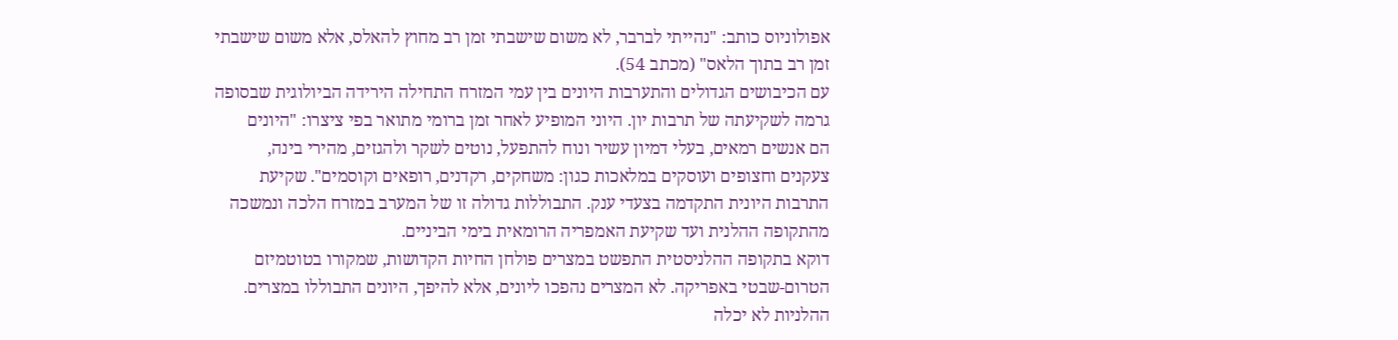אפולוניוס כותב: "נהייתי לברבר, לא משום שישבתי זמן רב מחוץ להאלס, אלא משום שישבתי
זמן רב בתוך הלאס" (מכתב 54).
עם הכיבושים הגדולים והתערבות היונים בין עמי המזרח התחילה הירידה הביולוגית שבסופה
גרמה לשקיעתה של תרבות יון. היוני המופיע לאחר זמן ברומי מתואר בפי ציצרו: "היונים
הם אנשים רמאים, בעלי דמיון עשיר ונוח להתפעל, נוטים לשקר ולהגזים, מהירי בינה,
צעקנים וחצופים ועוסקים במלאכות כגון: משחקים, רקדנים, רופאים וקוסמים". שקיעת
התרבות היונית התקדמה בצעדי ענק. התבוללות גדולה זו של המערב במזרח הלכה ונמשכה
מהתקופה ההלנית ועד שקיעת האמפריה הרומאית בימי הביניים.
דוקא בתקופה ההלניסטית התפשט במצרים פולחן החיות הקדושות, שמקורו בטוטמיזם
הטרום-שבטי באפריקה. לא המצרים נהפכו ליונים, אלא להיפך, היונים התבוללו במצרים.
ההלניות לא יכלה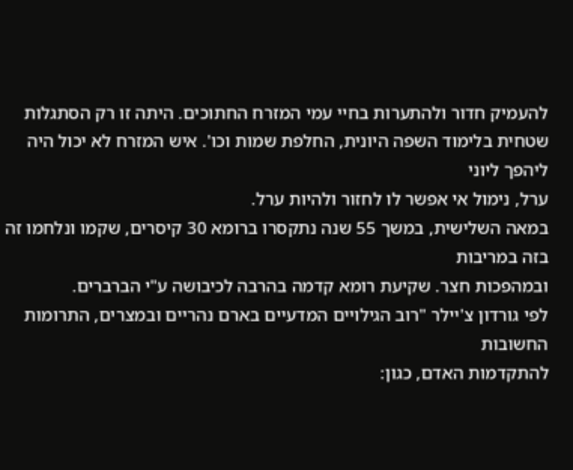להעמיק חדור ולהתערות בחיי עמי המזרח החתוכים. היתה זו רק הסתגלות
שטחית בלימוד השפה היונית, החלפת שמות וכו'. איש המזרח לא יכול היה ליהפך ליוני
ערל, נימול אי אפשר לו לחזור ולהיות ערל.
במאה השלישית, במשך 55 שנה נתקסרו ברומא 30 קיסרים, שקמו ונלחמו זה בזה במריבות
ובמהפכות חצר. שקיעת רומא קדמה בהרבה לכיבושה ע"י הברברים.
לפי גורדון צ'יילר "רוב הגילויים המדעיים בארם נהריים ובמצרים, התרומות החשובות
להתקדמות האדם, כגון: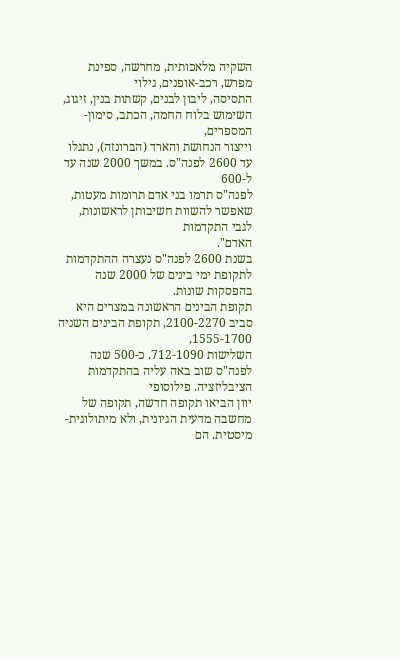השקיה מלאכותית, מחרשה, ספינת מפרש, רכב-אופנים, גילוי
התסיסה, ליבון לבנים, קשתות בנין, זיגוג, השימוש בלוח החמה, הכתב, סימון-המספרים,
וייצור הנחושת והארד (הברונזה), נתגלו עד 2600 לפנה"ס. במשך 2000 שנה עד ל-600
לפנה"ס תרמו בני אדם תרומות מעטות, שאפשר להשוות חשיבותן לראשונות, לגבי התקדמות
האדם".
בשנת 2600 לפנה"ס נעצרה ההתקדמות לתקופת ימי בינים של 2000 שנה בהפסקות שונות.
תקופת הבינים הראשונה במצרים היא סביב 2100-2270, תקופת הבינים השניה 1555-1700,
השלישות 712-1090. כ-500 שנה לפנה"ס שוב באה עליה בהתקדמות הציבליזציה. פילוסופי
יוון הביאו תקופה חדשה, תקופה של מחשבה מדעית הגיונית, ולא מיתולוגית-מיסטית. הם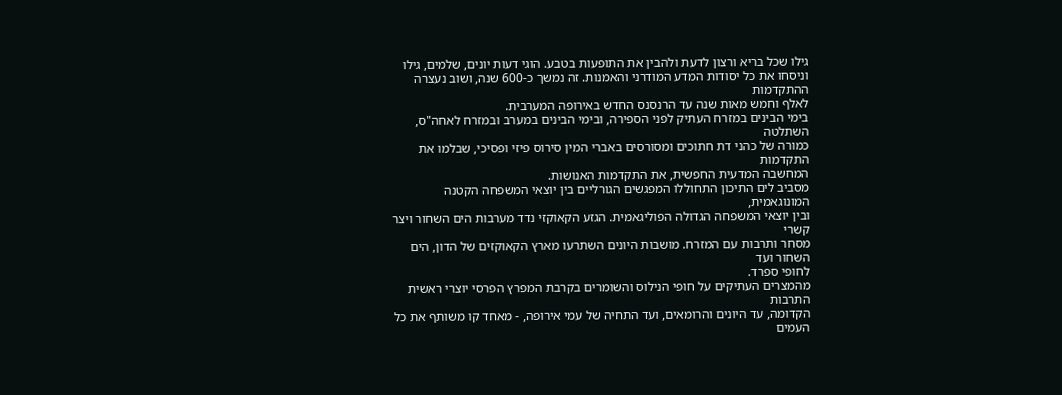גילו שכל בריא ורצון לדעת ולהבין את התופעות בטבע. הוגי דעות יונים, שלמים, גילו
וניסחו את כל יסודות המדע המודרני והאמנות. זה נמשך כ-600 שנה, ושוב נעצרה ההתקדמות
לאלף וחמש מאות שנה עד הרנסנס החדש באירופה המערבית.
בימי הבינים במזרח העתיק לפני הספירה, ובימי הבינים במערב ובמזרח לאחה"ס, השתלטה
כמורה של כהני דת חתוכים ומסורסים באברי המין סירוס פיזי ופסיכי, שבלמו את התקדמות
המחשבה המדעית החפשית, את התקדמות האנושות.
מסביב לים התיכון התחוללו המפגשים הגורליים בין יוצאי המשפחה הקטנה המונוגאמית,
ובין יוצאי המשפחה הגדולה הפוליגאמית. הגזע הקאוקזי נדד מערבות הים השחור ויצר קשרי
מסחר ותרבות עם המזרח. מושבות היונים השתרעו מארץ הקאוקזים של הדון, הים השחור ועד
לחופי ספרד.
מהמצרים העתיקים על חופי הנילוס והשומרים בקרבת המפרץ הפרסי יוצרי ראשית התרבות
הקדומה, עד היונים והרומאים, ועד התחיה של עמי אירופה, - מאחד קו משותף את כל העמים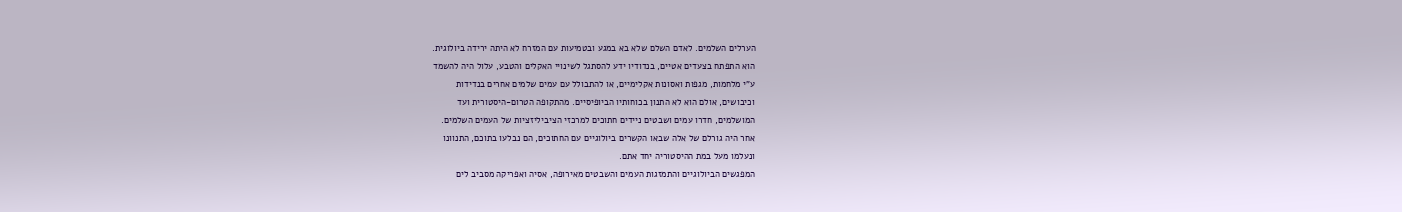הערלים השלמים. לאדם השלם שלא בא במגע ובטמיעות עם המזרח לא היתה ירידה ביולוגית.
הוא התפתח בצעדים אטיים, בנדודיו ידע להסתגל לשינויי האקלים והטבע, עלול היה להשמד
ע"י מלחמות, מגפות ואסונות אקלימיים, או להתבולל עם עמים שלמים אחרים בנדידות
וכיבושים, אולם הוא לא התנון בכוחותיו הביופיסיים. מהתקופה הטרום-היסטורית ועד
המושלמים, חדרו עמים ושבטים ניידים חתוכים למרכזי הציביליזציות של העמים השלמים.
אחר היה גורלם של אלה שבאו הקשרים ביולוגיים עם החתוכים, הם נבלעו בתוכם, התנוונו
ונעלמו מעל במת ההיסטוריה יחד אתם.
המפגשים הביולוגיים והתמזגות העמים והשבטים מאירופה, אסיה ואפריקה מסביב לים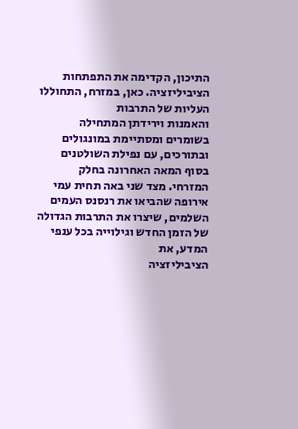התיכון, הקדימה את התפתחות הציביליזציה. כאן, במזרח, התחוללו העליות של התרבות
והאמנות וירידתן המתחילה בשומרים ומסתיימת במונגולים ובתורכים, עם נפילת השולטנים
בסוף המאה האחרונה בחלק המזרחי. מצד שני באה תחית עמי אירופה שהביאו את רנסנס העמים
השלמים, שיצרו את התרבות הגדולה של הזמן החדש וגילוייה בכל ענפי המדע, את
הציביליזציה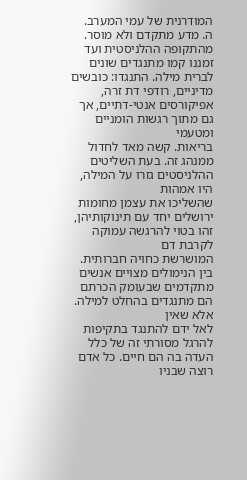המודרנית של עמי המערב.
ה. מדע מתקדם ולא מוסר.
מהתקופה ההלניסטית ועד זמננו קמו מתנגדים שונים לברית מילה. התנגדו: כובשים
מדיניים, רודפי דת זרה, אפיקורסים אנטי-דתיים, אך גם מתוך רגשות הומניים ומטעמי
בריאות. קשה מאד לחדול ממנהג זה. בעת השליטים ההלניסטים גזרו על המילה, היו אמהות
שהשליכו את עצמן מחומות ירושלים יחד עם תינוקותיהן, זהו בטוי להרגשה עמוקה לקרבת דם
המושרשת כחויה חברותית.
בין הנימולים מצויים אנשים מתקדמים שבעומק הכרתם הם מתנגדים בהחלט למילה. אלא שאין
לאל ידם להתנגד בתקיפות להרגל מסורתי זה של כלל העדה בה הם חיים. כל אדם רוצה שבניו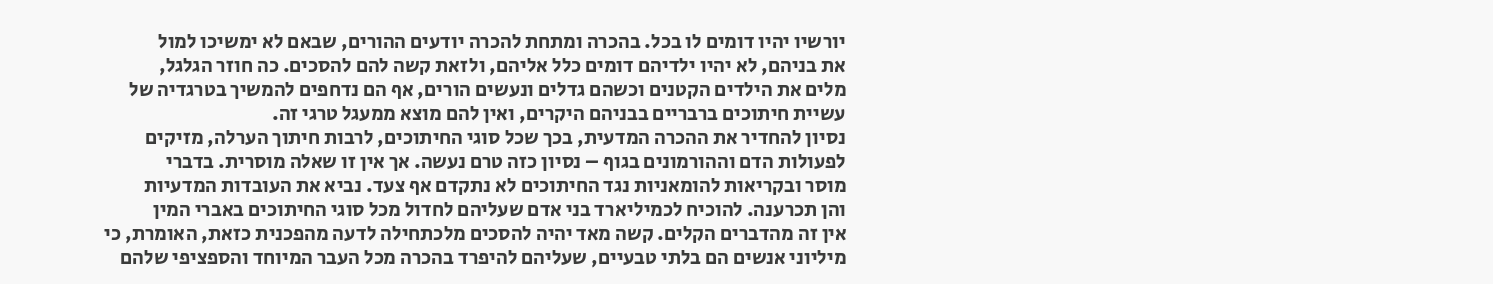יורשיו יהיו דומים לו בכל. בהכרה ומתחת להכרה יודעים ההורים, שבאם לא ימשיכו למול
את בניהם, לא יהיו ילדיהם דומים כלל אליהם, ולזאת קשה להם להסכים. כה חוזר הגלגל,
מלים את הילדים הקטנים וכשהם גדלים ונעשים הורים, אף הם נדחפים להמשיך בטרגדיה של
עשיית חיתוכים ברבריים בבניהם היקרים, ואין להם מוצא ממעגל טרגי זה.
נסיון להחדיר את ההכרה המדעית, בכך שכל סוגי החיתוכים, לרבות חיתוך הערלה, מזיקים
לפעולות הדם וההורמונים בגוף – נסיון כזה טרם נעשה. אך אין זו שאלה מוסרית. בדברי
מוסר ובקריאות להומאניות נגד החיתוכים לא נתקדם אף צעד. נביא את העובדות המדעיות
והן תכרענה. להוכיח לכמיליארד בני אדם שעליהם לחדול מכל סוגי החיתוכים באברי המין
אין זה מהדברים הקלים. קשה מאד יהיה להסכים מלכתחילה לדעה מהפכנית כזאת, האומרת, כי
מיליוני אנשים הם בלתי טבעיים, שעליהם להיפרד בהכרה מכל העבר המיוחד והספציפי שלהם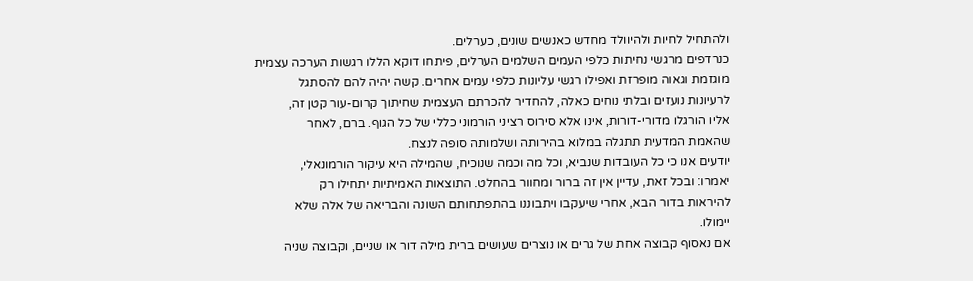ולהתחיל לחיות ולהיוולד מחדש כאנשים שונים, כערלים.
כנרדפים מרגשי נחיתות כלפי העמים השלמים הערלים, פיתחו דוקא הללו רגשות הערכה עצמית
מוגזמת וגאוה מופרזת ואפילו רגשי עליונות כלפי עמים אחרים. קשה יהיה להם להסתגל
לרעיונות נועזים ובלתי נוחים כאלה, להחדיר להכרתם העצמית שחיתוך קרום-עור קטן זה,
אליו הורגלו מדורי-דורות, אינו אלא סירוס רציני הורמוני כללי של כל הגוף. ברם, לאחר
שהאמת המדעית תתגלה במלוא בהירותה ושלמותה סופה לנצח.
יודעים אנו כי כל העובדות שנביא, וכל מה וכמה שנוכיח, שהמילה היא עיקור הורמונאלי,
יאמרו: ובכל זאת, עדיין אין זה ברור ומחוור בהחלט. התוצאות האמיתיות יתחילו רק
להיראות בדור הבא, אחרי שיעקבו ויתבוננו בהתפתחותם השונה והבריאה של אלה שלא
יימולו.
אם נאסוף קבוצה אחת של גרים או נוצרים שעושים ברית מילה דור או שניים, וקבוצה שניה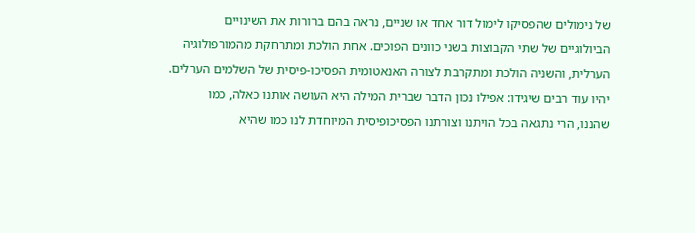של נימולים שהפסיקו לימול דור אחד או שניים, נראה בהם ברורות את השינויים
הביולוגיים של שתי הקבוצות בשני כוונים הפוכים. אחת הולכת ומתרחקת מהמורפולוגיה
הערלית, והשניה הולכת ומתקרבת לצורה האנאטומית הפסיכו-פיסית של השלמים הערלים.
יהיו עוד רבים שיגידו: אפילו נכון הדבר שברית המילה היא העושה אותנו כאלה, כמו
שהננו, הרי נתגאה בכל הויתנו וצורתנו הפסיכופיסית המיוחדת לנו כמו שהיא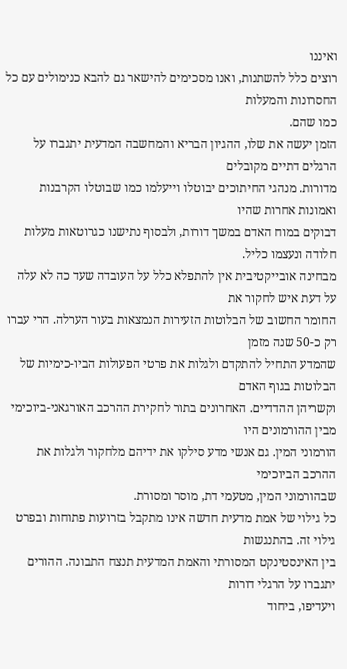ואיננו
רוצים כלל להשתנות, ואנו מסכימים להישאר גם להבא כנימולים עם כל החסרונות והמעלות
כמו שהם.
הזמן יעשה את שלו, ההגיון הבריא והמחשבה המדעית יתגברו על הרגלים דתיים מקובלים
מדורות. מנהגי החיתוכים יבוטלו וייעלמו כמו שבוטלו הקרבנות ואמונות אחרות שהיו
דבוקים במוח האדם במשך דורות, ולבסוף נתישנו כגרוטאות מעלות חלודה ונעצמו כליל.
מבחינה אובייקטיבית אין להתפלא כלל על העובדה שעד כה לא עלה על דעת איש לחקור את
החומר החשוב של הבלוטות הזעירות הנמצאות בעור הערלה. הרי עברו רק כ-50 שנה מזמן
שהמדע התחיל להתקדם ולגלות את פרטי הפעולות הביו-כימיות של הבלוטות בגוף האדם
וקשריהן ההדדיים. האחרונים בתור לחקירת ההרכב האורגאני-ביוכימי מבין ההורמונים היו
הורמוני המין. גם אנשי מדע סילקו את ידיהם מלחקור ולגלות את ההרכב הביוכימי
שבהורמוני המין, מטעמי דת, מוסר ומסורת.
כל גילוי של אמת מדעית חדשה אינו מתקבל בזרועות פתוחות ובפרט גילוי זה. בהתנגשות
בין האינסטינקט המסורתי והאמת המדעית תנצח התבונה. ההורים יתגברו על הרגלי דורות
ויעדיפו, ביחוד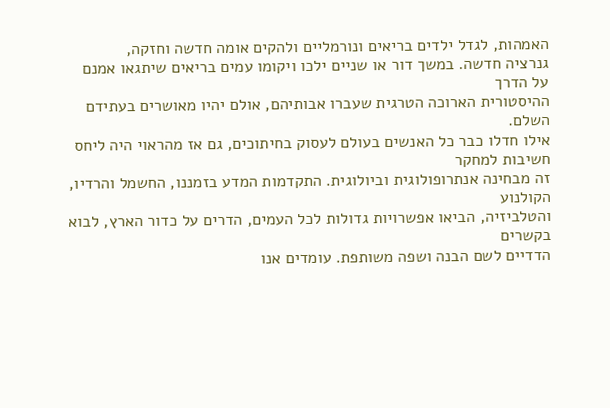האמהות, לגדל ילדים בריאים ונורמליים ולהקים אומה חדשה וחזקה,
גנרציה חדשה. במשך דור או שניים ילכו ויקומו עמים בריאים שיתגאו אמנם על הדרך
ההיסטורית הארוכה הטרגית שעברו אבותיהם, אולם יהיו מאושרים בעתידם השלם.
אילו חדלו כבר כל האנשים בעולם לעסוק בחיתוכים, גם אז מהראוי היה ליחס חשיבות למחקר
זה מבחינה אנתרופולוגית וביולוגית. התקדמות המדע בזמננו, החשמל והרדיו, הקולנוע
והטלביזיה, הביאו אפשרויות גדולות לכל העמים, הדרים על כדור הארץ, לבוא בקשרים
הדדיים לשם הבנה ושפה משותפת. עומדים אנו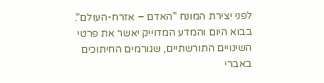לפני יצירת המונח "האדם – אזרח-העולם".
בבוא היום והמדע המדוייק יאשר את פרטי השינויים התורשתיים, שגורמים החיתוכים באברי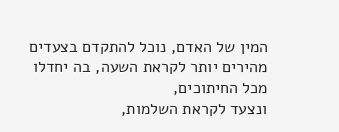המין של האדם, נוכל להתקדם בצעדים מהירים יותר לקראת השעה, בה יחדלו מכל החיתוכים,
ונצעד לקראת השלמות,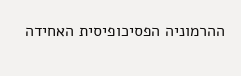ההרמוניה הפסיכופיסית האחידה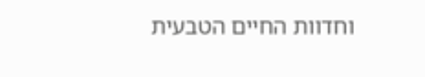וחדוות החיים הטבעית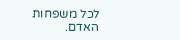לכל משפחות
האדם.